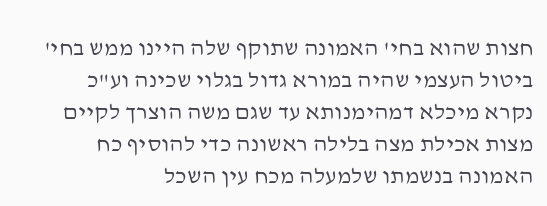חצות שהוא בחי' האמונה שתוקף שלה היינו ממש בחי' ביטול העצמי שהיה במורא גדול בגלוי שכינה וע"כ נקרא מיכלא דמהימנותא עד שגם משה הוצרך לקיים מצות אכילת מצה בלילה ראשונה כדי להוסיף כח האמונה בנשמתו שלמעלה מכח עין השכל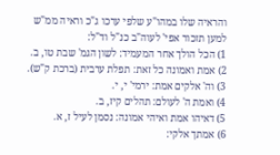והראיה שלו במהו"ע שלפי ערכו ג"כ וראיה ממ"ש למען תזכור אפי' לעוה"ב כנ"ל וד"ל:
1) הכל הולך אחר המעמיד: לשון הגמ' שבת טו, ב.
2) אמת ואמונה כל זאת: תפלת ערבית (ברכת ק"ש).
3) וה' אלקים אמת: ירמי' י, י.
4) ואמת ה' לעולם: תהלים קיז, ב.
5) דאיהו אמת ואיהי אמונה: נסמן לעיל ז, א.
6) אמתך אלקי: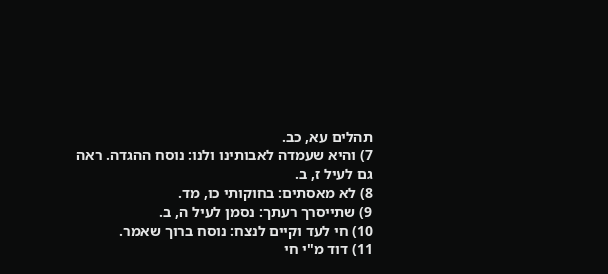תהלים עא, כב.
7) והיא שעמדה לאבותינו ולנו: נוסח ההגדה. ראה גם לעיל ז, ב.
8) לא מאסתים: בחוקותי כו, מד.
9) שתייסרך רעתך: נסמן לעיל ה, ב.
10) חי לעד וקיים לנצח: נוסח ברוך שאמר.
11) דוד מ"י חי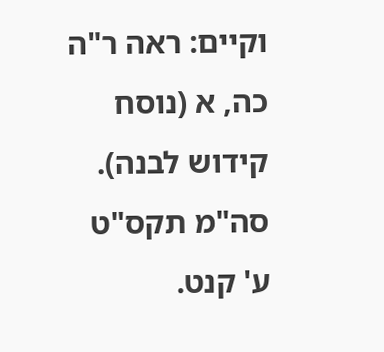וקיים: ראה ר"ה כה, א (נוסח קידוש לבנה). סה"מ תקס"ט ע' קנט.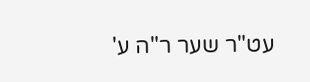עט"ר שער ר"ה ע'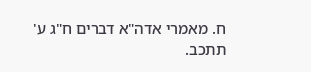ח. מאמרי אדה"א דברים ח"ג ע' תתכב.